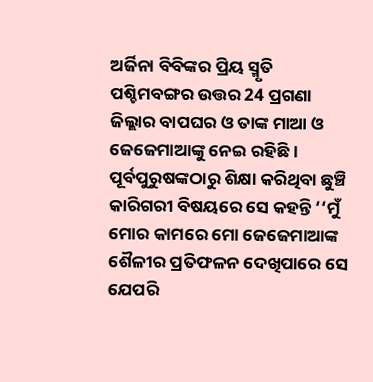ଅର୍ଜିନା ବିବିଙ୍କର ପ୍ରିୟ ସ୍ମୃତି ପଶ୍ଚିମବଙ୍ଗର ଉତ୍ତର 24 ପ୍ରଗଣା ଜିଲ୍ଲାର ବାପଘର ଓ ତାଙ୍କ ମାଆ ଓ ଜେଜେମାଆଙ୍କୁ ନେଇ ରହିଛି। ପୂର୍ବପୁରୁଷଙ୍କଠାରୁ ଶିକ୍ଷା କରିଥିବା ଛୁଞ୍ଚି କାରିଗରୀ ବିଷୟରେ ସେ କହନ୍ତି ‘‘ମୁଁ ମୋର କାମରେ ମୋ ଜେଜେମାଆଙ୍କ ଶୈଳୀର ପ୍ରତିଫଳନ ଦେଖିପାରେ ସେ ଯେପରି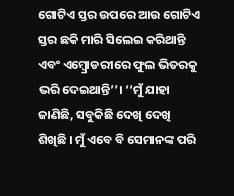ଗୋଟିଏ ସ୍ତର ଉପରେ ଆଉ ଗୋଟିଏ ସ୍ତର ଛକି ମାରି ସିଲେଇ କରିଥାନ୍ତି ଏବଂ ଏମ୍ବ୍ରୋଡରୀରେ ଫୁଲ ଭିତରକୁ ଭରି ଦେଇଥାନ୍ତି’’। ‘‘ମୁଁ ଯାହା ଜାଣିଛି, ସବୁକିଛି ଦେଖି ଦେଖି ଶିଖିଛି । ମୁଁ ଏବେ ବି ସେମାନଙ୍କ ପରି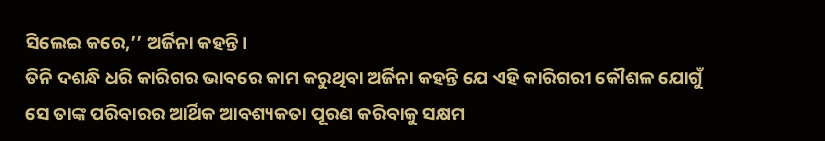ସିଲେଇ କରେ,’’ ଅର୍ଜିନା କହନ୍ତି।
ତିନି ଦଶନ୍ଧି ଧରି କାରିଗର ଭାବରେ କାମ କରୁଥିବା ଅର୍ଜିନା କହନ୍ତି ଯେ ଏହି କାରିଗରୀ କୌଶଳ ଯୋଗୁଁ ସେ ତାଙ୍କ ପରିବାରର ଆର୍ଥିକ ଆବଶ୍ୟକତା ପୂରଣ କରିବାକୁ ସକ୍ଷମ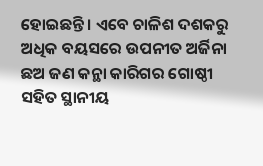ହୋଇଛନ୍ତି । ଏବେ ଚାଳିଶ ଦଶକରୁ ଅଧିକ ବୟସରେ ଉପନୀତ ଅର୍ଜିନା ଛଅ ଜଣ କନ୍ଥା କାରିଗର ଗୋଷ୍ଠୀ ସହିତ ସ୍ଥାନୀୟ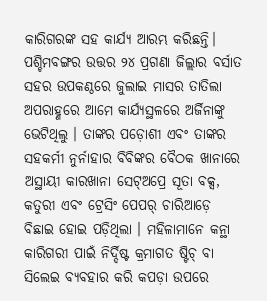କାରିଗରଙ୍କ ସହ କାର୍ଯ୍ୟ ଆରମ୍ଭ କରିଛନ୍ତି।
ପଶ୍ଚିମବଙ୍ଗର ଉତ୍ତର ୨୪ ପ୍ରଗଣା ଜିଲ୍ଲାର ବର୍ସାତ ସହର ଉପକଣ୍ଠରେ ଜୁଲାଇ ମାସର ତାତିଲା ଅପରାହ୍ଣରେ ଆମେ କାର୍ଯ୍ୟସ୍ଥଳରେ ଅର୍ଜିନାଙ୍କୁ ଭେଟିଥିଲୁ । ତାଙ୍କର ପଡ଼ୋଶୀ ଏବଂ ତାଙ୍କର ସହକର୍ମୀ ନୁର୍ନାହାର ବିବିଙ୍କର ବୈଠକ ଖାନାରେ ଅସ୍ଥାୟୀ କାରଖାନା ସେଟ୍ଅପ୍ରେ ସୂତା ବକ୍ସ, କତୁରୀ ଏବଂ ଟ୍ରେସିଂ ପେପର୍ ଚାରିଆଡ଼େ ବିଛାଇ ହୋଇ ପଡ଼ିଥିଲା । ମହିଳାମାନେ କନ୍ଥା କାରିଗରୀ ପାଇଁ ନିର୍ଦ୍ଦିଷ୍ଟ କ୍ରମାଗତ ଷ୍ଟିଚ୍ ବା ସିଲେଇ ବ୍ୟବହାର କରି କପଡ଼ା ଉପରେ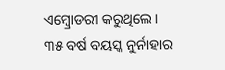ଏମ୍ବ୍ରୋଡରୀ କରୁଥିଲେ।
୩୫ ବର୍ଷ ବୟସ୍କ ନୁର୍ନାହାର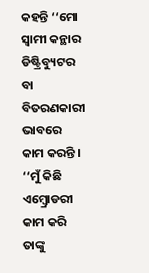କହନ୍ତି ‘‘ମୋ ସ୍ୱାମୀ କନ୍ଥାର ଡିଷ୍ଟ୍ରିବ୍ୟୁଟର ବା ବିତରଣକାରୀ ଭାବରେ କାମ କରନ୍ତି । ‘‘ମୁଁ କିଛି ଏମ୍ବ୍ରୋଡରୀ କାମ କରି ତାଙ୍କୁ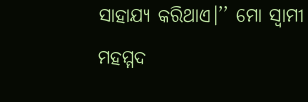ସାହାଯ୍ୟ କରିଥାଏ।’’ ମୋ ସ୍ୱାମୀ ମହମ୍ମଦ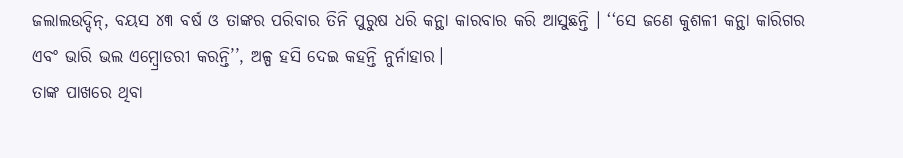ଜଲାଲଉଦ୍ଦିନ୍, ବୟସ ୪୩ ବର୍ଷ ଓ ତାଙ୍କର ପରିବାର ତିନି ପୁରୁଷ ଧରି କନ୍ଥା କାରବାର କରି ଆସୁଛନ୍ତି । ‘‘ସେ ଜଣେ କୁଶଳୀ କନ୍ଥା କାରିଗର ଏବଂ ଭାରି ଭଲ ଏମ୍ବ୍ରୋଡରୀ କରନ୍ତି’’, ଅଳ୍ପ ହସି ଦେଇ କହନ୍ତି ନୁର୍ନାହାର।
ତାଙ୍କ ପାଖରେ ଥିବା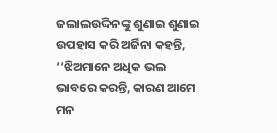ଜଲାଲଉଦ୍ଦିନଙ୍କୁ ଶୁଣାଇ ଶୁଣାଇ ଉପହାସ କରି ଅର୍ଜିନା କହନ୍ତି, ‘‘ଝିଅମାନେ ଅଧିକ ଭଲ ଭାବରେ କରନ୍ତି, କାରଣ ଆମେ ମନ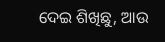ଦେଇ ଶିଖିଛୁ, ଆଉ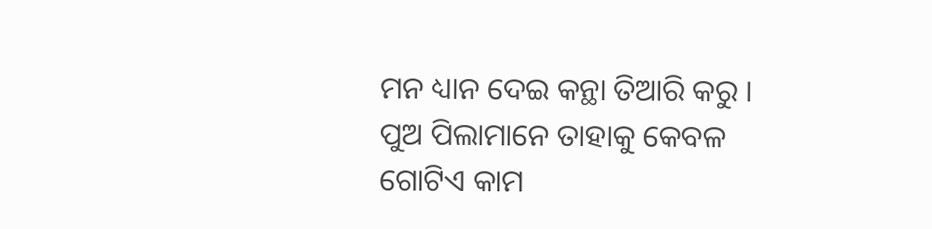ମନ ଧ୍ୟାନ ଦେଇ କନ୍ଥା ତିଆରି କରୁ । ପୁଅ ପିଲାମାନେ ତାହାକୁ କେବଳ ଗୋଟିଏ କାମ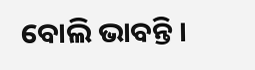ବୋଲି ଭାବନ୍ତି ।